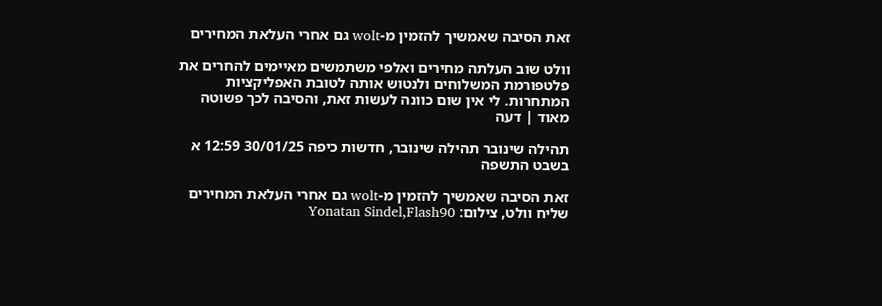זאת הסיבה שאמשיך להזמין מ-wolt גם אחרי העלאת המחירים

וולט שוב העלתה מחירים ואלפי משתמשים מאיימים להחרים את פלטפורמת המשלוחים ולנטוש אותה לטובת האפליקציות המתחרות. לי אין שום כוונה לעשות זאת, והסיבה לכך פשוטה מאוד | דעה

תהילה שינובר תהילה שינובר, חדשות כיפה 30/01/25 12:59 א בשבט התשפה

זאת הסיבה שאמשיך להזמין מ-wolt גם אחרי העלאת המחירים
שליח וולט, צילום: Yonatan Sindel,Flash90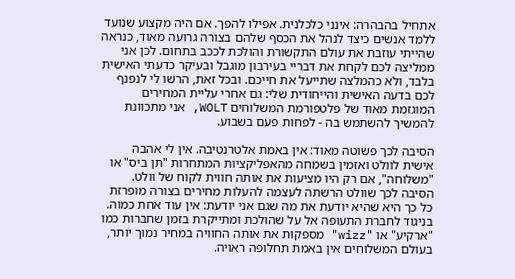אתחיל בהבהרה: אינני כלכלנית. אפילו להפך. אם היה מקצוע שנועד ללמד אנשים כיצד לנהל את הכסף שלהם בצורה גרועה מאוד, כנראה שהייתי עוזבת את עולם התקשורת והולכת לככב בתחום. לכן אני ממליצה לכם לקחת את דבריי בעירבון מוגבל ובעיקר כדעתי האישית בלבד, ולא כהמלצה שתייעל את חייכם. ובכל זאת, הרשו לי לנפנף לכם בדעה האישית והייחודית שלי: גם אחרי עליית המחירים המוגזמת מאוד של פלטפורמת המשלוחים WOLT, אני מתכוונת להמשיך להשתמש בה - לפחות פעם בשבוע.

הסיבה לכך פשוטה מאוד: אין באמת אלטרנטיבה. אין לי אהבה אישית לוולט ואזמין בשמחה מהאפליקציות המתחרות "תן ביס" או "משלוחה", אם רק היו מציעות את אותה חווית לקוח של וולט. הסיבה לכך שוולט הרשתה לעצמה להעלות מחירים בצורה מופרזת כל כך היא שהיא יודעת את מה שגם אני יודעת: אין עוד אחת כמוה. בניגוד לחברת התעופה אל על שהולכת ומתייקרת בזמן שחברות כמו "ארקיע" או "wizz" מספקות את אותה החוויה במחיר נמוך יותר, בעולם המשלוחים אין באמת תחלופה ראויה.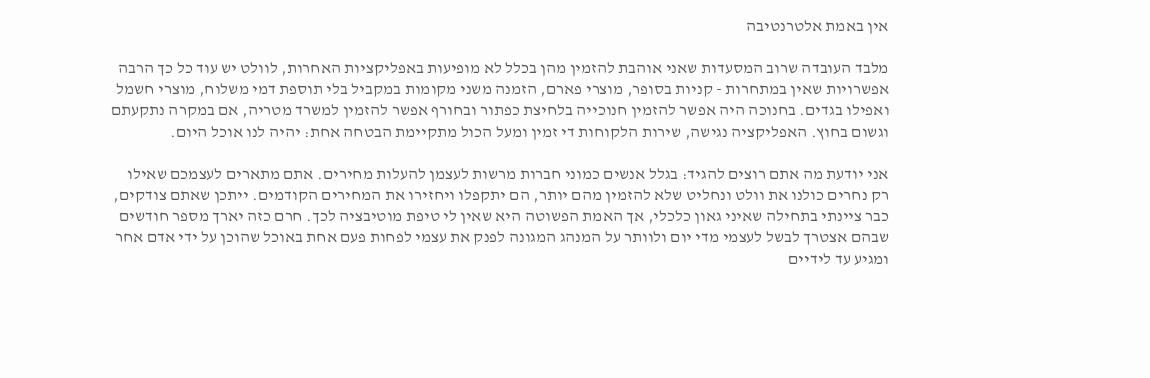אין באמת אלטרנטיבה

מלבד העובדה שרוב המסעדות שאני אוהבת להזמין מהן בכלל לא מופיעות באפליקציות האחרות, לוולט יש עוד כל כך הרבה אפשרויות שאין במתחרות - קניות בסופר, מוצרי פארם, הזמנה משני מקומות במקביל בלי תוספת דמי משלוח, מוצרי חשמל ואפילו בגדים. בחנוכה היה אפשר להזמין חנוכייה בלחיצת כפתור ובחורף אפשר להזמין למשרד מטריה, אם במקרה נתקעתם וגשום בחוץ. האפליקציה נגישה, שירות הלקוחות די זמין ומעל הכול מתקיימת הבטחה אחת: יהיה לנו אוכל היום.

אני יודעת מה אתם רוצים להגיד: בגלל אנשים כמוני חברות מרשות לעצמן להעלות מחירים. אתם מתארים לעצמכם שאילו רק נחרים כולנו את וולט ונחליט שלא להזמין מהם יותר, הם יתקפלו ויחזירו את המחירים הקודמים. ייתכן שאתם צודקים, כבר ציינתי בתחילה שאיני גאון כלכלי, אך האמת הפשוטה היא שאין לי טיפת מוטיבציה לכך. חרם כזה יארך מספר חודשים שבהם אצטרך לבשל לעצמי מדי יום ולוותר על המנהג המגונה לפנק את עצמי לפחות פעם אחת באוכל שהוכן על ידי אדם אחר ומגיע עד לידיים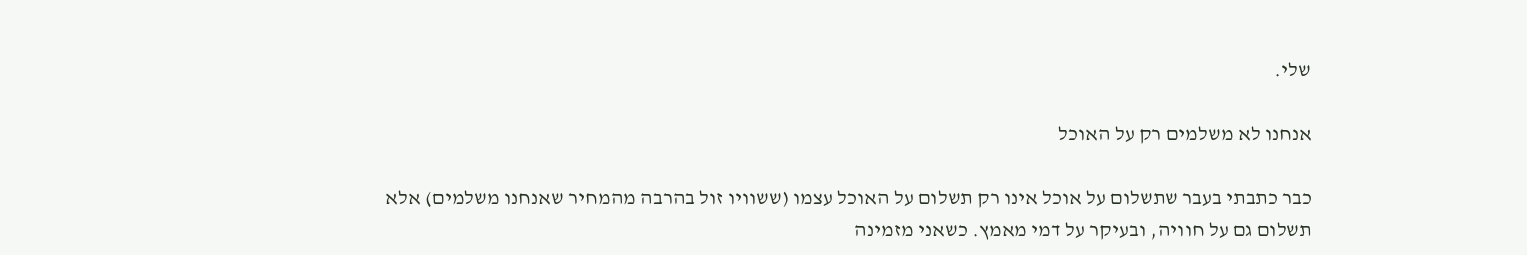שלי.

אנחנו לא משלמים רק על האוכל

כבר כתבתי בעבר שתשלום על אוכל אינו רק תשלום על האוכל עצמו (ששוויו זול בהרבה מהמחיר שאנחנו משלמים) אלא תשלום גם על חוויה, ובעיקר על דמי מאמץ. כשאני מזמינה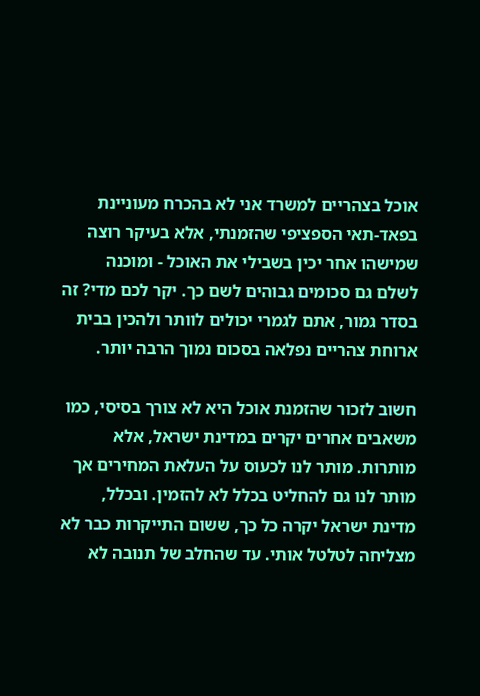אוכל בצהריים למשרד אני לא בהכרח מעוניינת בפאד-תאי הספציפי שהזמנתי, אלא בעיקר רוצה שמישהו אחר יכין בשבילי את האוכל - ומוכנה לשלם גם סכומים גבוהים לשם כך. יקר לכם מדי? זה בסדר גמור, אתם לגמרי יכולים לוותר ולהכין בבית ארוחת צהריים נפלאה בסכום נמוך הרבה יותר.

חשוב לזכור שהזמנת אוכל היא לא צורך בסיסי, כמו משאבים אחרים יקרים במדינת ישראל, אלא מותרות. מותר לנו לכעוס על העלאת המחירים אך מותר לנו גם להחליט בכלל לא להזמין. ובכלל, מדינת ישראל יקרה כל כך, ששום התייקרות כבר לא מצליחה לטלטל אותי. עד שהחלב של תנובה לא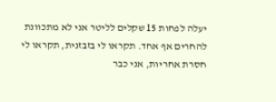יעלה לפחות 15 שקלים לליטר אני לא מתכוונת להחרים אף אחד. תקראו לי בזבזנית, תקראו לי חסרת אחריות, אני כבר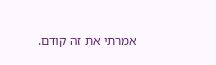אמרתי את זה קודם.